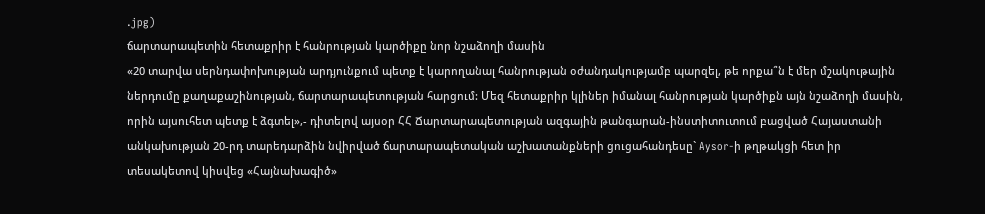.jpg)
ճարտարապետին հետաքրիր է հանրության կարծիքը նոր նշաձողի մասին
«20 տարվա սերնդափոխության արդյունքում պետք է կարողանալ հանրության օժանդակությամբ պարզել, թե որքա՞ն է մեր մշակութային ներդումը քաղաքաշինության, ճարտարապետության հարցում: Մեզ հետաքրիր կլիներ իմանալ հանրության կարծիքն այն նշաձողի մասին, որին այսուհետ պետք է ձգտել»,- դիտելով այսօր ՀՀ Ճարտարապետության ազգային թանգարան-ինստիտուտում բացված Հայաստանի անկախության 20-րդ տարեդարձին նվիրված ճարտարապետական աշխատանքների ցուցահանդեսը` Aysor-ի թղթակցի հետ իր տեսակետով կիսվեց «Հայնախագիծ»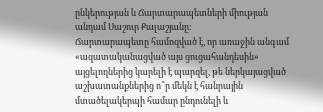ընկերության և Ճարտարապետների միության անդամ Սաշուր Քալաշյանը:
Ճարտարապետը համոզված է, որ առաջին անգամ «ազատականացված այս ցուցահանդեսին» այցելողներից կարելի է պարզել, թե ներկայացված աշխատանքներից ո՞ր մեկն է հանրային մտածելակերպի համար ընդունելի և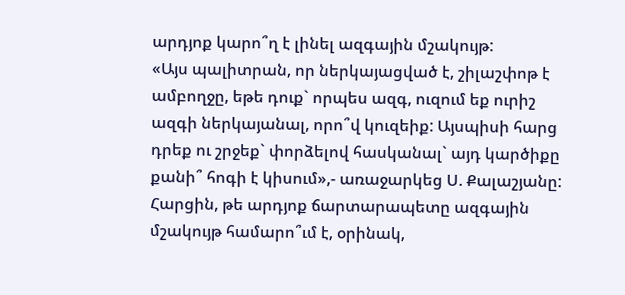արդյոք կարո՞ղ է լինել ազգային մշակույթ:
«Այս պալիտրան, որ ներկայացված է, շիլաշփոթ է ամբողջը, եթե դուք` որպես ազգ, ուզում եք ուրիշ ազգի ներկայանալ, որո՞վ կուզեիք: Այսպիսի հարց դրեք ու շրջեք` փորձելով հասկանալ` այդ կարծիքը քանի՞ հոգի է կիսում»,- առաջարկեց Ս. Քալաշյանը:
Հարցին, թե արդյոք ճարտարապետը ազգային մշակույթ համարո՞ւմ է, օրինակ,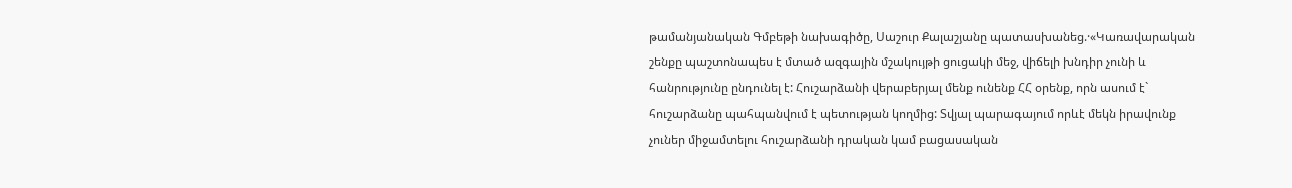թամանյանական Գմբեթի նախագիծը, Սաշուր Քալաշյանը պատասխանեց.·«Կառավարական շենքը պաշտոնապես է մտած ազգային մշակույթի ցուցակի մեջ, վիճելի խնդիր չունի և հանրությունը ընդունել է: Հուշարձանի վերաբերյալ մենք ունենք ՀՀ օրենք, որն ասում է` հուշարձանը պահպանվում է պետության կողմից: Տվյալ պարագայում որևէ մեկն իրավունք չուներ միջամտելու հուշարձանի դրական կամ բացասական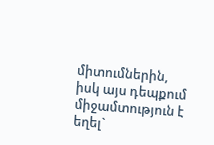միտումներին, իսկ այս դեպքում միջամտություն է եղել`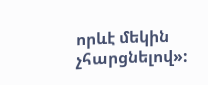որևէ մեկին չհարցնելով»: